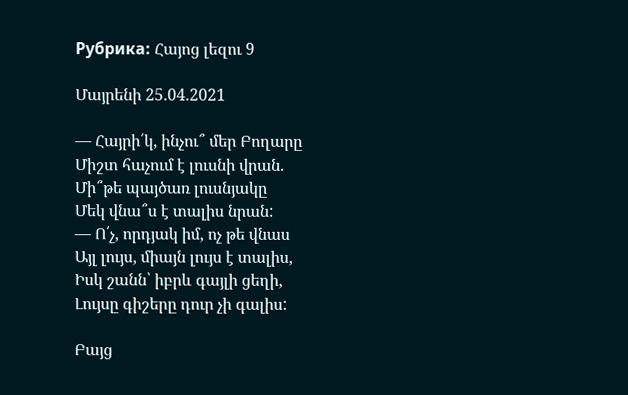Рубрика: Հայոց լեզու 9

Մայրենի 25.04.2021

— Հայրի՛կ, ինչու՞ մեր Բողարը
Միշտ հաչում է լուսնի վրան.
Մի՞թե պայծառ լուսնյակը
Մեկ վնա՞ս է տալիս նրան:
— Ո՛չ, որդյակ իմ, ոչ թե վնաս
Այլ լույս, միայն լույս է տալիս,
Իսկ շանն՝ իբրև գայլի ցեղի,
Լույսը գիշերը դուր չի գալիս:

Բայց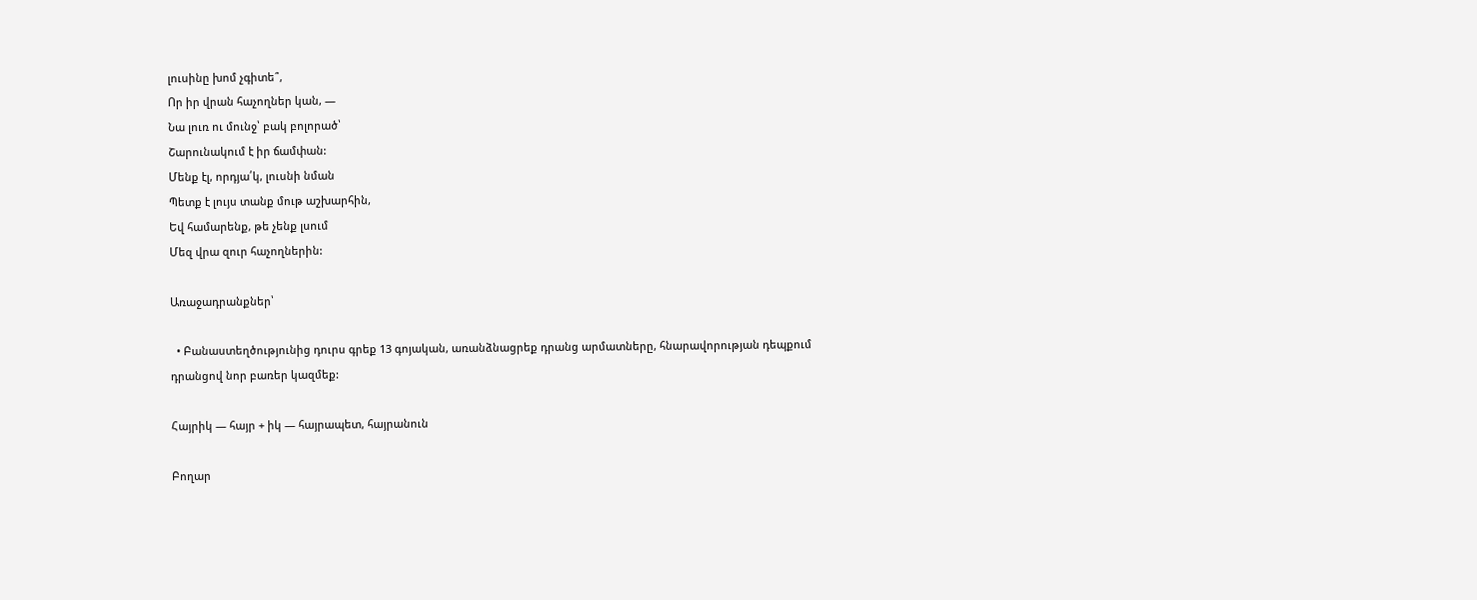լուսինը խոմ չգիտե՞,
Որ իր վրան հաչողներ կան, —
Նա լուռ ու մունջ՝ բակ բոլորած՝
Շարունակում է իր ճամփան:
Մենք էլ, որդյա՛կ, լուսնի նման
Պետք է լույս տանք մութ աշխարհին,
Եվ համարենք, թե չենք լսում
Մեզ վրա զուր հաչողներին:

Առաջադրանքներ՝

  • Բանաստեղծությունից դուրս գրեք 13 գոյական, առանձնացրեք դրանց արմատները, հնարավորության դեպքում դրանցով նոր բառեր կազմեք:

Հայրիկ — հայր + իկ — հայրապետ, հայրանուն

Բողար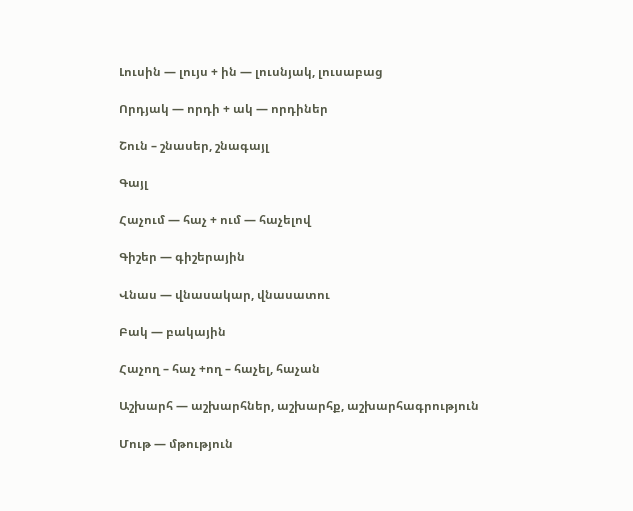Լուսին — լույս + ին — լուսնյակ, լուսաբաց

Որդյակ — որդի + ակ — որդիներ

Շուն – շնասեր, շնագայլ

Գայլ

Հաչում — հաչ + ում — հաչելով

Գիշեր — գիշերային

Վնաս — վնասակար, վնասատու

Բակ — բակային

Հաչող – հաչ +ող – հաչել, հաչան

Աշխարհ — աշխարհներ, աշխարհք, աշխարհագրություն

Մութ — մթություն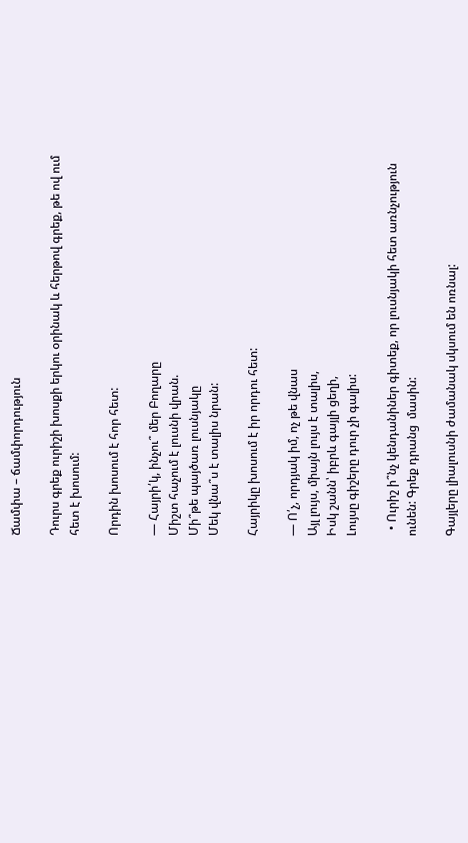Ճամփա – ճամփորդություն

Դուրս գրեք ուրիշի խոսքի երկու օրինակ և հերթով գրեք, թե ով ում  հետ է խոսում:

Որդին խոսում է հոր հետ:

— Հայրի՛կ, ինչու՞ մեր Բողարը
Միշտ հաչում է լուսնի վրան.
Մի՞թե պայծառ լուսնյակը
Մեկ վնա՞ս է տալիս նրան:

Հայրիկը խոսում է իր որդու հետ:

— Ո՛չ, որդյակ իմ, ոչ թե վնաս
Այլ լույս, միայն լույս է տալիս,
Իսկ շանն՝ իբրև գայլի ցեղի,
Լույսը գիշերը դուր չի գալիս:

  • Ուրիշ ի՞նչ կենդանիներ գիտեք, որ լուսնյակի հետ առնչություն ունեն: Գրեք դրանց  մասին:

Գայլերը լիալուսնի ժամանակ սկսում են ոռնալ: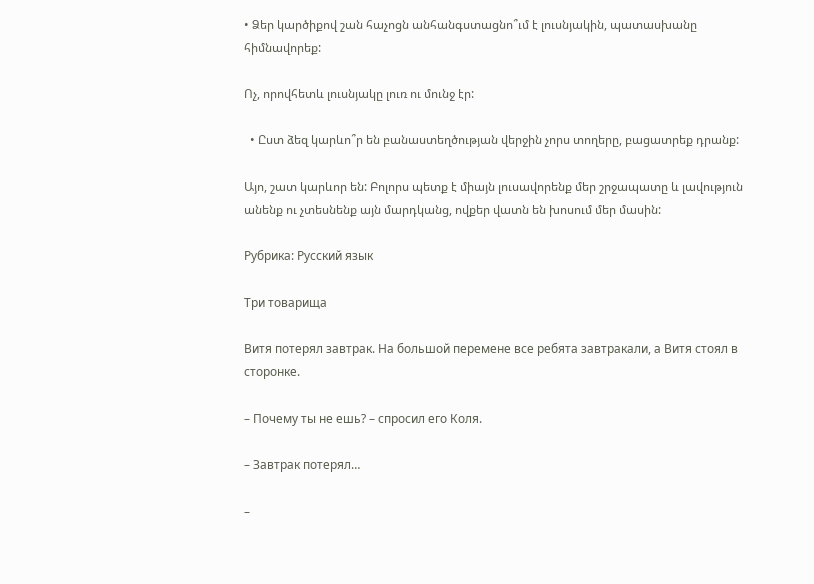• Ձեր կարծիքով շան հաչոցն անհանգստացնո՞ւմ է լուսնյակին, պատասխանը հիմնավորեք:

Ոչ, որովհետև լուսնյակը լուռ ու մունջ էր:

  • Ըստ ձեզ կարևո՞ր են բանաստեղծության վերջին չորս տողերը, բացատրեք դրանք:

Այո, շատ կարևոր են: Բոլորս պետք է միայն լուսավորենք մեր շրջապատը և լավություն անենք ու չտեսնենք այն մարդկանց, ովքեր վատն են խոսում մեր մասին:

Рубрика: Русский язык

Три товарища

Витя потерял завтрак. На большой перемене все ребята завтракали, а Витя стоял в сторонке.

– Почему ты нe ешь? – спросил его Коля.

– Завтрак потерял…

–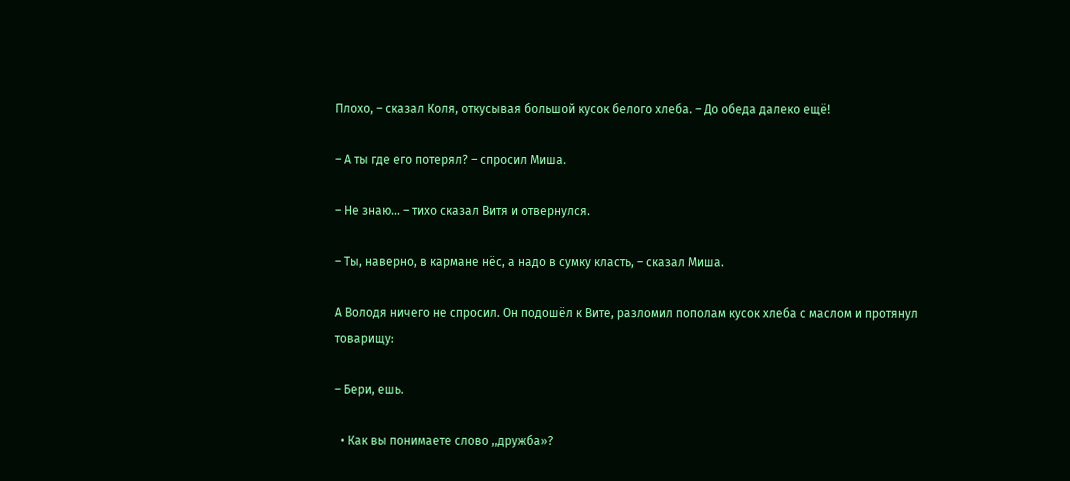Плохо, – сказал Коля, откусывая большой кусок белого хлеба. – До обеда далеко ещё!

– А ты где его потерял? – спросил Миша.

– Не знаю… – тихо сказал Витя и отвернулся.

– Ты, наверно, в кармане нёс, а надо в сумку класть, – сказал Миша.

А Володя ничего не спросил. Он подошёл к Вите, разломил пополам кусок хлеба с маслом и протянул товарищу:

– Бери, ешь.

  • Как вы понимаете слово ,,дружба»?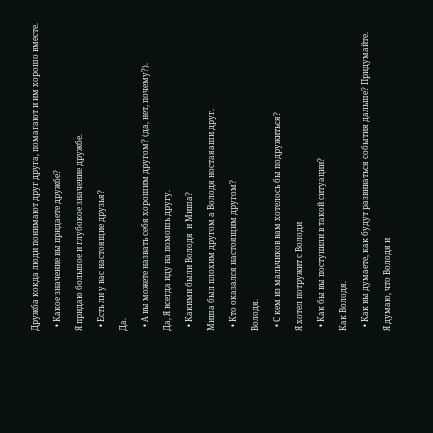Дружба кокда люди понимают друг друга, помагают и им хорошо вместе.

  • Какое значение вы придаете дружбе?

Я придаю большое и глубокое значение дружбе.

  • Есть ли у вас настоящие друзья?

Да.

  • А вы можете назвать себя хорошим другом? (да, нет, почему?).

Да, Я всегда иду на помошь другу.

  • Какими были Володя  и Миша?

Миша был плохим другом а Володя ностаяаши друг.

  • Кто оказался настоящим другом?

Володя.

  • С кем из мальчиков вам хотелось бы подружиться?

Я хотел потружит с Володи

  • Как бы вы поступили в такой ситуации?

Как Володя.

  • Как вы думаете, как будут развиваться события дальше? Придумайте.

Я думаю, что Володя и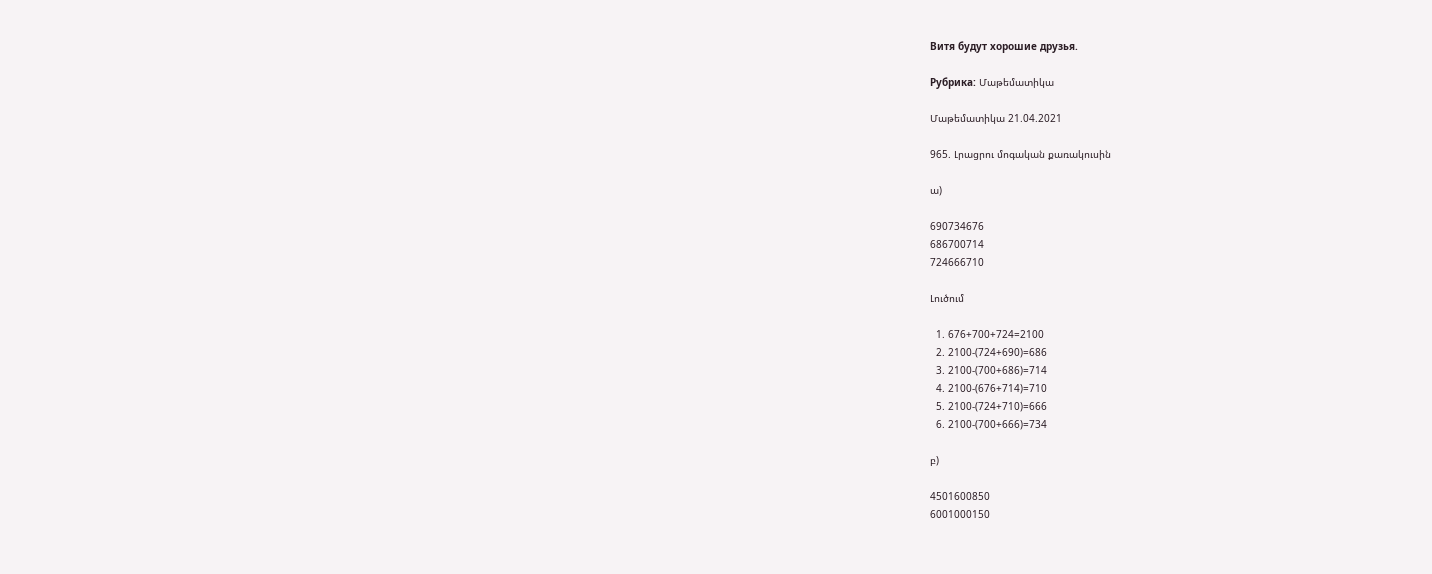Витя будут хорошие друзья.

Рубрика: Մաթեմատիկա

Մաթեմատիկա 21.04.2021

965. Լրացրու մոգական քառակուսին

ա)

690734676
686700714
724666710

Լուծում

  1. 676+700+724=2100
  2. 2100-(724+690)=686
  3. 2100-(700+686)=714
  4. 2100-(676+714)=710
  5. 2100-(724+710)=666
  6. 2100-(700+666)=734

բ)

4501600850
6001000150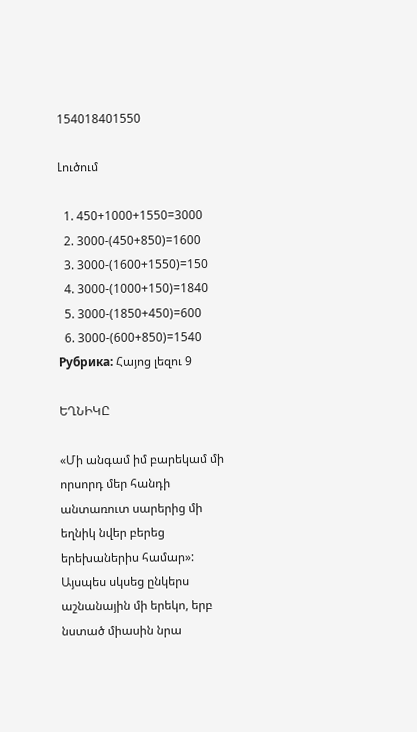154018401550

Լուծում

  1. 450+1000+1550=3000
  2. 3000-(450+850)=1600
  3. 3000-(1600+1550)=150
  4. 3000-(1000+150)=1840
  5. 3000-(1850+450)=600
  6. 3000-(600+850)=1540
Рубрика: Հայոց լեզու 9

ԵՂՆԻԿԸ

«Մի անգամ իմ բարեկամ մի որսորդ մեր հանդի անտառուտ սարերից մի եղնիկ նվեր բերեց երեխաներիս համար»:
Այսպես սկսեց ընկերս աշնանային մի երեկո, երբ նստած միասին նրա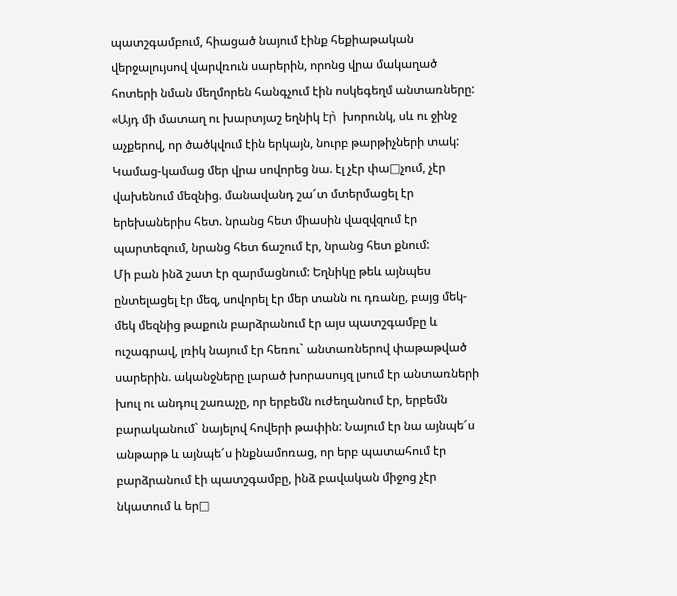պատշգամբում, հիացած նայում էինք հեքիաթական վերջալույսով վարվռուն սարերին, որոնց վրա մակաղած հոտերի նման մեղմորեն հանգչում էին ոսկեգեղմ անտառները:
«Այդ մի մատաղ ու խարտյաշ եղնիկ էր̀  խորունկ, սև ու ջինջ աչքերով, որ ծածկվում էին երկայն, նուրբ թարթիչների տակ:
Կամաց-կամաց մեր վրա սովորեց նա. էլ չէր փա□չում, չէր վախենում մեզնից. մանավանդ շա՜տ մտերմացել էր երեխաներիս հետ. նրանց հետ միասին վազվզում էր պարտեզում, նրանց հետ ճաշում էր, նրանց հետ քնում:
Մի բան ինձ շատ էր զարմացնում: Եղնիկը թեև այնպես ընտելացել էր մեզ, սովորել էր մեր տանն ու դռանը, բայց մեկ-մեկ մեզնից թաքուն բարձրանում էր այս պատշգամբը և ուշագրավ, լռիկ նայում էր հեռու` անտառներով փաթաթված սարերին. ականջները լարած խորասույզ լսում էր անտառների խուլ ու անդուլ շառաչը, որ երբեմն ուժեղանում էր, երբեմն բարականում` նայելով հովերի թափին: Նայում էր նա այնպե՜ս անթարթ և այնպե՜ս ինքնամոռաց, որ երբ պատահում էր բարձրանում էի պատշգամբը, ինձ բավական միջոց չէր նկատում և եր□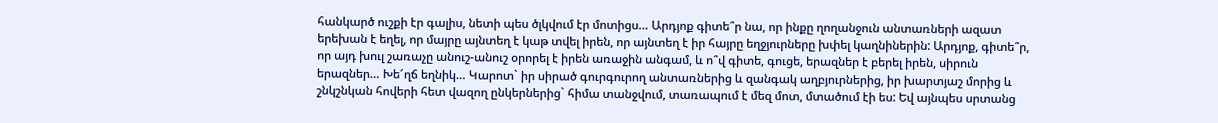հանկարծ ուշքի էր գալիս, նետի պես ծլկվում էր մոտիցս… Արդյոք գիտե՞ր նա, որ ինքը ղողանջուն անտառների ազատ երեխան է եղել, որ մայրը այնտեղ է կաթ տվել իրեն, որ այնտեղ է իր հայրը եղջյուրները խփել կաղնիներին: Արդյոք, գիտե՞ր, որ այդ խուլ շառաչը անուշ-անուշ օրորել է իրեն առաջին անգամ, և ո՞վ գիտե, գուցե, երազներ է բերել իրեն, սիրուն երազներ… Խե՜ղճ եղնիկ… Կարոտ` իր սիրած գուրգուրող անտառներից և զանգակ աղբյուրներից, իր խարտյաշ մորից և շնկշնկան հովերի հետ վազող ընկերներից` հիմա տանջվում, տառապում է մեզ մոտ, մտածում էի ես: Եվ այնպես սրտանց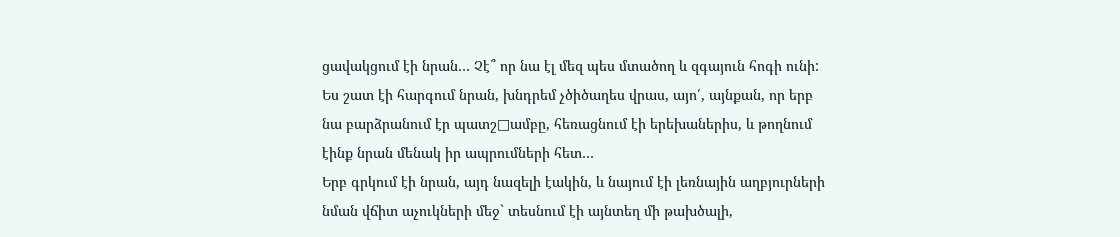ցավակցում էի նրան… Չէ՞ որ նա էլ մեզ պես մտածող և զգայուն հոգի ունի:
Ես շատ էի հարգում նրան, խնդրեմ չծիծաղես վրաս, այո՛, այնքան, որ երբ նա բարձրանում էր պատշ□ամբը, հեռացնում էի երեխաներիս, և թողնում էինք նրան մենակ իր ապրումների հետ…
Երբ գրկում էի նրան, այդ նազելի էակին, և նայում էի լեռնային աղբյուրների նման վճիտ աչուկների մեջ` տեսնում էի այնտեղ մի թախծալի,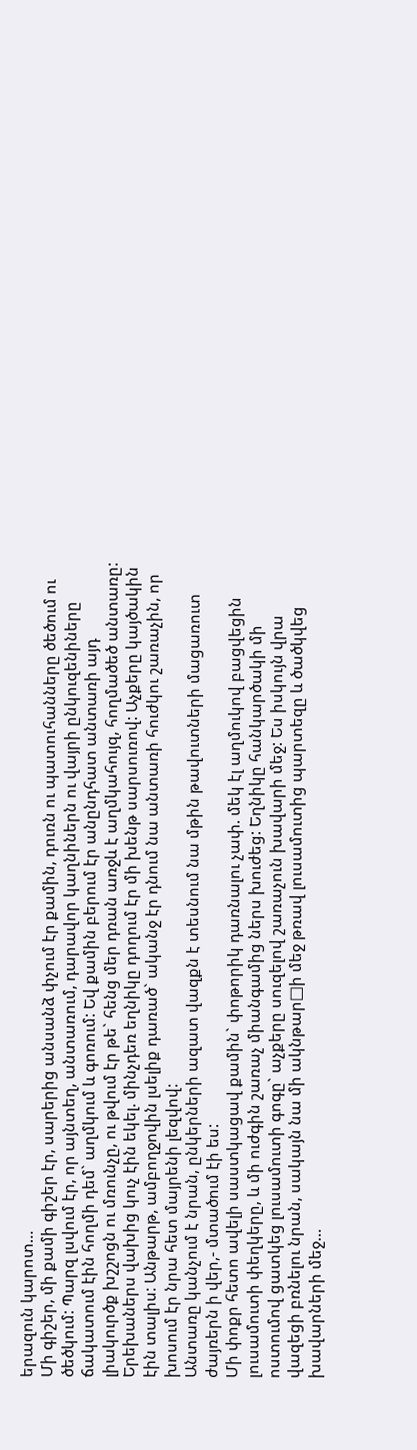երազուն կարոտ…
Մի գիշեր, մի քամի գիշեր էր, սարերից անսանձ փչում էր քամին, դուռն ու պատուհանները ծեծում ու ծեծկում: Պարզ լսվում էր, որ այնտեղ, անտառում, դարավոր կաղնիներն ու վայրի ընկուզենիները ճակատում էին հողմի դեմ` աղմկում և գոռում: Եվ քամին բերում էր անընդհատ անտառի այդ լիակուրծք խշշոցն ու մռունչը, ու թվում էր թե` հենց մեր դռան առջև է աղմկահույզ, հողմածեծ անտառը: Երեխաներս վախից կուչ էին եկել. մինչդեռ եղնիկը դողում էր մի խենթ սարսուռով: Աչքերը կայծակին էին տալիս: Անթարթ, ամբողջովին լսելիք դառած` ականջ էր դնում նա անտառի հուժկու շառաչին, որ խոսում էր նրա հետ մայրենի լեզվով:
Անտառը կանչում է նրան, ընկերների ազատ վազքն է տեսնում նա մթին թավուտների մացառուտ ժայռերն ի վեր,- մտածում էի ես:
Մի փոքր հետո ավելի սաստկացավ քամին` փոթորիկ դառնալու չափ. մեկ էլ աղմուկով բացվեցին լուսամուտի փեղկերը, և մի ուժգին շառաչ միանգամից ներս խուժեց: Եղնիկը հանկարծակի մի ոստումով ցատկեց լուսամուտի գոգը` աչքերը սուզելով շառաչուն խավարի մեջ: Ես իսկույն վրա վազեցի բռնելու նրան, սակայն նա մի ակնթար□ի մեջ թռավ լուսամուտից պարտեզը և ծածկվեց խավարների մեջ…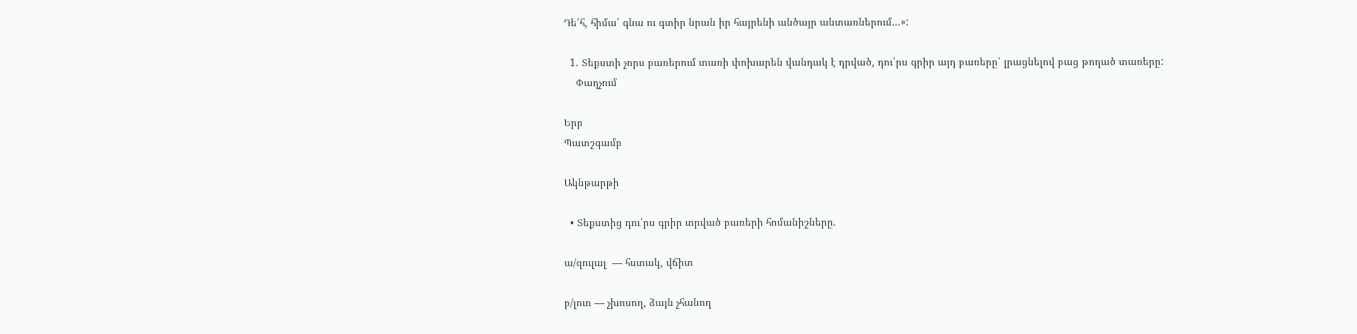Դե՛հ, հիմա՛ գնա ու գտիր նրան իր հայրենի անծայր անտառներում…»:

  1. Տեքստի չորս բառերում տառի փոխարեն վանդակ է դրված, դու՛րս գրիր այդ բառերը՝ լրացնելով բաց թողած տառերը:
    Փաղչում

Երբ
Պատշգամբ

Ակնթարթի

  • Տեքստից դու՛րս գրիր տրված բառերի հոմանիշները.

ա/զուլալ  — հստակ, վճիտ

բ/լուռ — չխոսող, ձայն չհանող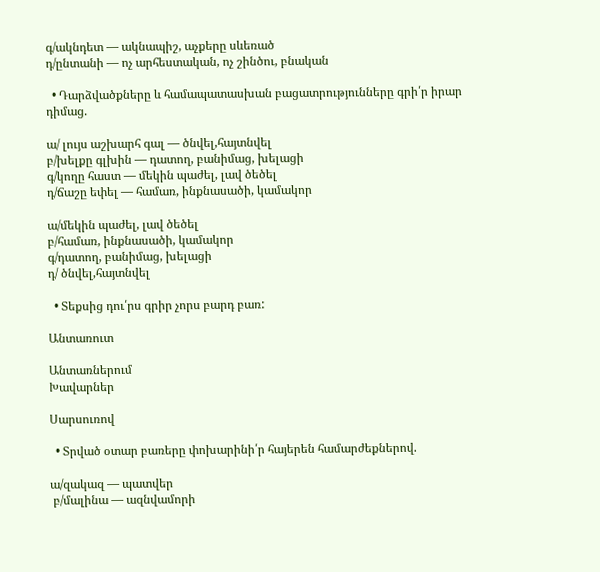գ/ակնդետ — ակնապիշ, աչքերը սևեռած
դ/ընտանի — ոչ արհեստական, ոչ շինծու, բնական

  • Դարձվածքները և համապատասխան բացատրությունները գրի՛ր իրար դիմաց.

ա/ լույս աշխարհ գալ — ծնվել,հայտնվել
բ/խելքը գլխին — դատող, բանիմաց, խելացի
գ/կողը հաստ — մեկին պաժել, լավ ծեծել
դ/ճաշը եփել — համառ, ինքնասածի, կամակոր

ա/մեկին պաժել, լավ ծեծել
բ/համառ, ինքնասածի, կամակոր
գ/դատող, բանիմաց, խելացի
դ/ ծնվել,հայտնվել

  • Տեքսից դու՛րս գրիր չորս բարդ բառ:

Անտառուտ

Անտառներում
Խավարներ

Սարսուռով

  • Տրված օտար բառերը փոխարինի՛ր հայերեն համարժեքներով.

ա/զակազ — պատվեր
 բ/մալինա — ազնվամորի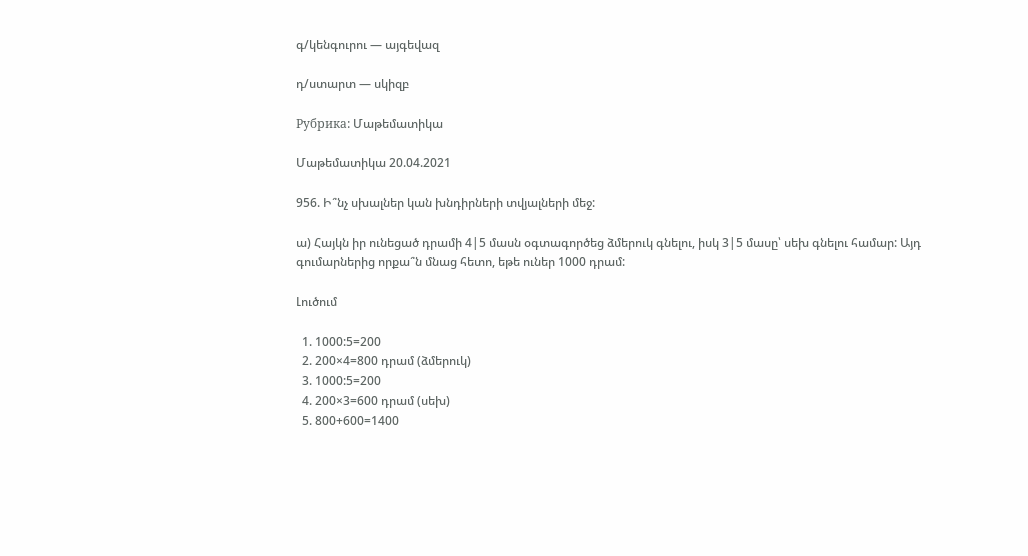գ/կենգուրու — այգեվազ

դ/ստարտ — սկիզբ

Рубрика: Մաթեմատիկա

Մաթեմատիկա 20.04.2021

956. Ի՞նչ սխալներ կան խնդիրների տվյալների մեջ:

ա) Հայկն իր ունեցած դրամի 4|5 մասն օգտագործեց ձմերուկ գնելու, իսկ 3|5 մասը՝ սեխ գնելու համար: Այդ գումարներից որքա՞ն մնաց հետո, եթե ուներ 1000 դրամ:

Լուծում

  1. 1000:5=200
  2. 200×4=800 դրամ (ձմերուկ)
  3. 1000:5=200
  4. 200×3=600 դրամ (սեխ)
  5. 800+600=1400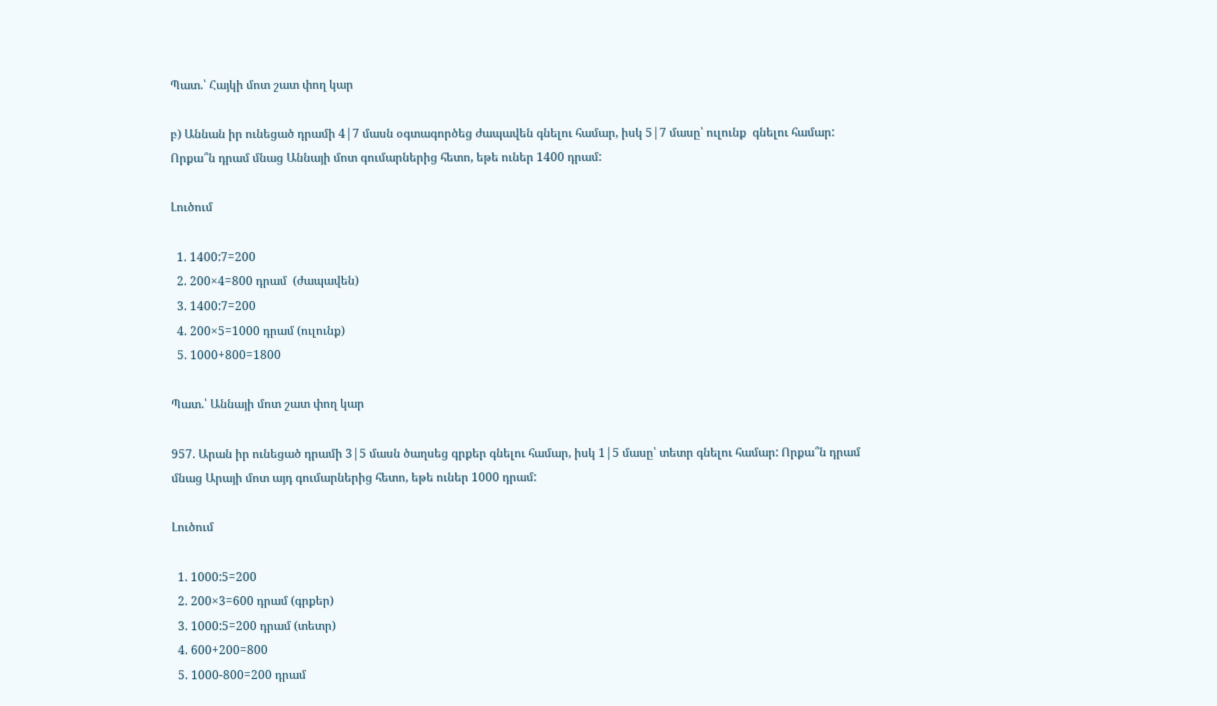Պատ.՝ Հայկի մոտ շատ փող կար

բ) Աննան իր ունեցած դրամի 4|7 մասն օգտագործեց ժապավեն գնելու համար, իսկ 5|7 մասը՝ ուլունք  գնելու համար: Որքա՞ն դրամ մնաց Աննայի մոտ գումարներից հետո, եթե ուներ 1400 դրամ:

Լուծում

  1. 1400:7=200
  2. 200×4=800 դրամ  (ժապավեն)
  3. 1400:7=200
  4. 200×5=1000 դրամ (ուլունք)
  5. 1000+800=1800

Պատ.՝ Աննայի մոտ շատ փող կար

957. Արան իր ունեցած դրամի 3|5 մասն ծաղսեց գրքեր գնելու համար, իսկ 1|5 մասը՝ տետր գնելու համար: Որքա՞ն դրամ մնաց Արայի մոտ այդ գումարներից հետո, եթե ուներ 1000 դրամ:

Լուծում

  1. 1000:5=200
  2. 200×3=600 դրամ (գրքեր)
  3. 1000:5=200 դրամ (տետր)
  4. 600+200=800
  5. 1000-800=200 դրամ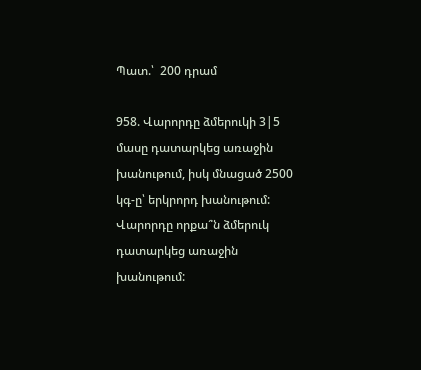Պատ.՝  200 դրամ

958. Վարորդը ձմերուկի 3|5 մասը դատարկեց առաջին խանութում, իսկ մնացած 2500 կգ-ը՝ երկրորդ խանութում: Վարորդը որքա՞ն ձմերուկ դատարկեց առաջին խանութում: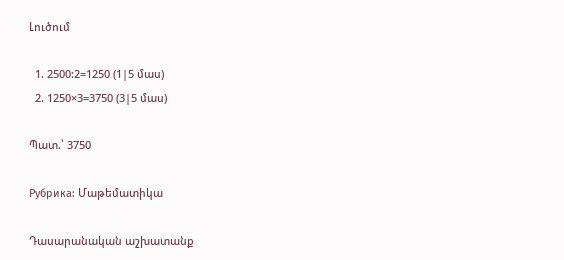Լուծում

  1. 2500:2=1250 (1|5 մաս)
  2. 1250×3=3750 (3|5 մաս)

Պատ.՝ 3750

Рубрика: Մաթեմատիկա

Դասարանական աշխատանք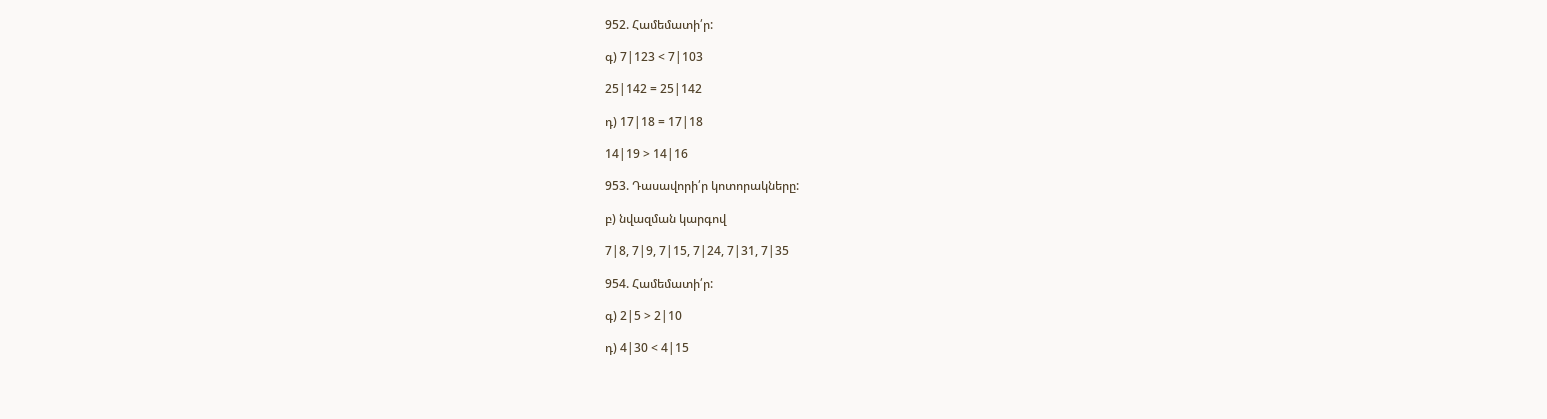952. Համեմատի՛ր:

գ) 7|123 < 7|103

25|142 = 25|142

դ) 17|18 = 17|18

14|19 > 14|16

953. Դասավորի՛ր կոտորակները:

բ) նվազման կարգով

7|8, 7|9, 7|15, 7|24, 7|31, 7|35

954. Համեմատի՛ր:

գ) 2|5 > 2|10

դ) 4|30 < 4|15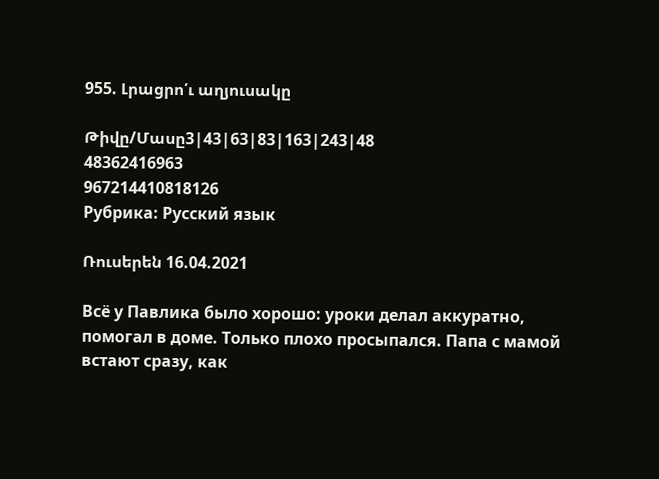955. Լրացրո՛ւ աղյուսակը

Թիվը/Մասը3|43|63|83|163|243|48
48362416963
967214410818126
Рубрика: Русский язык

Ռուսերեն 16.04.2021

Всё у Павлика было хорошо: уроки делал аккуратно, помогал в доме. Только плохо просыпался. Папа с мамой встают сразу, как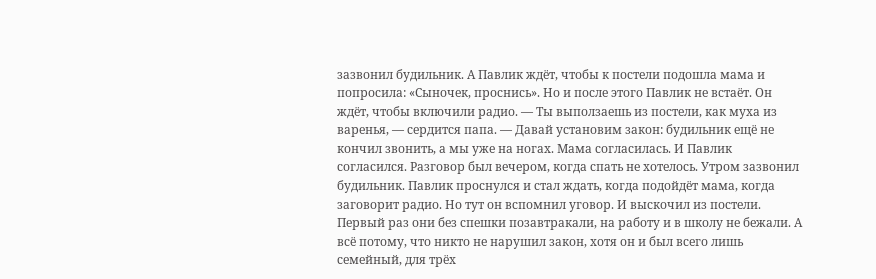зазвонил будильник. А Павлик ждёт, чтобы к постели подошла мама и попросила: «Сыночек, проснись». Но и после этого Павлик не встаёт. Он ждёт, чтобы включили радио. — Ты выползаешь из постели, как муха из варенья, — сердится папа. — Давай установим закон: будильник ещё не кончил звонить, а мы уже на ногах. Мама согласилась. И Павлик согласился. Разговор был вечером, когда спать не хотелось. Утром зазвонил будильник. Павлик проснулся и стал ждать, когда подойдёт мама, когда заговорит радио. Но тут он вспомнил уговор. И выскочил из постели. Первый раз они без спешки позавтракали, на работу и в школу не бежали. А всё потому, что никто не нарушил закон, хотя он и был всего лишь семейный, для трёх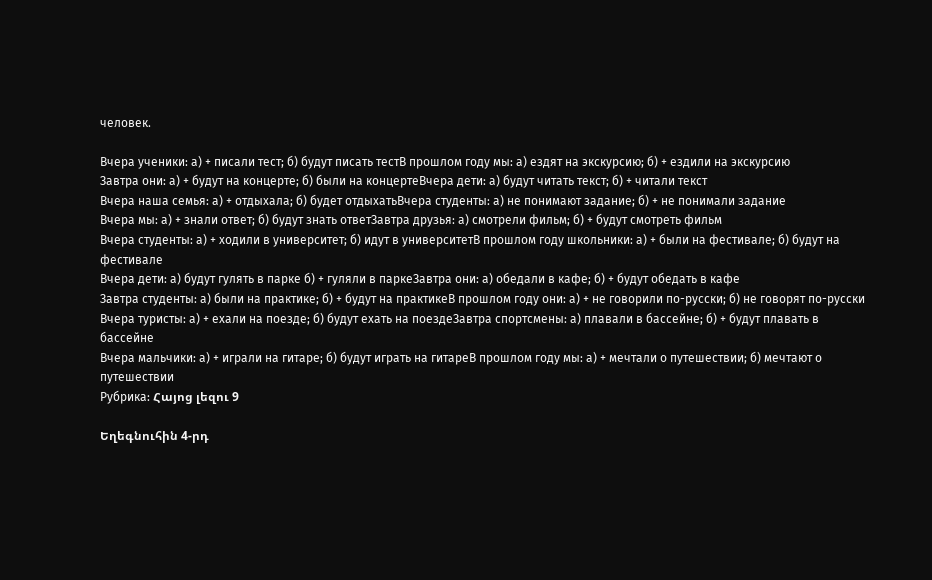человек.

Вчера ученики: а) + писали тест; б) будут писать тестВ прошлом году мы: а) ездят на экскурсию; б) + ездили на экскурсию
Завтра они: а) + будут на концерте; б) были на концертеВчера дети: а) будут читать текст; б) + читали текст
Вчера наша семья: а) + отдыхала; б) будет отдыхатьВчера студенты: а) не понимают задание; б) + не понимали задание
Вчера мы: а) + знали ответ; б) будут знать ответЗавтра друзья: а) смотрели фильм; б) + будут смотреть фильм
Вчера студенты: а) + ходили в университет; б) идут в университетВ прошлом году школьники: а) + были на фестивале; б) будут на фестивале
Вчера дети: а) будут гулять в парке б) + гуляли в паркеЗавтра они: а) обедали в кафе; б) + будут обедать в кафе
Завтра студенты: а) были на практике; б) + будут на практикеВ прошлом году они: а) + не говорили по-русски; б) не говорят по-русски
Вчера туристы: а) + ехали на поезде; б) будут ехать на поездеЗавтра спортсмены: а) плавали в бассейне; б) + будут плавать в бассейне
Вчера мальчики: а) + играли на гитаре; б) будут играть на гитареВ прошлом году мы: а) + мечтали о путешествии; б) мечтают о путешествии
Рубрика: Հայոց լեզու 9

Եղեգնուհին 4-րդ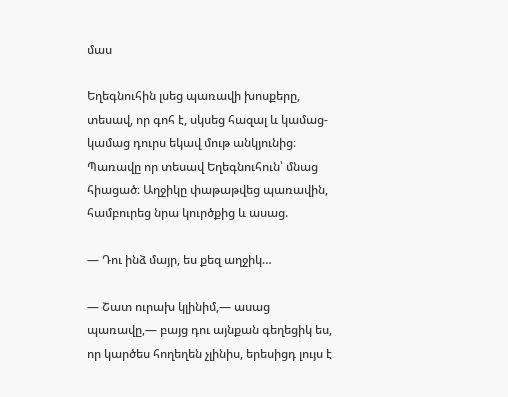մաս

Եղեգնուհին լսեց պառավի խոսքերը, տեսավ, որ գոհ է, սկսեց հազալ և կամաց-կամաց դուրս եկավ մութ անկյունից։ Պառավը որ տեսավ Եղեգնուհուն՝ մնաց հիացած։ Աղջիկը փաթաթվեց պառավին, համբուրեց նրա կուրծքից և ասաց.

― Դու ինձ մայր, ես քեզ աղջիկ…

― Շատ ուրախ կլինիմ,― ասաց պառավը,― բայց դու այնքան գեղեցիկ ես, որ կարծես հողեղեն չլինիս, երեսիցդ լույս է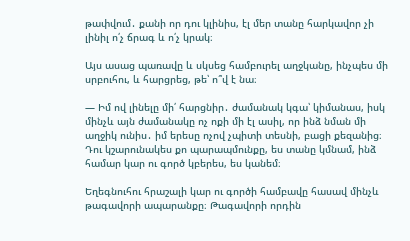թափվում․ քանի որ դու կլինիս, էլ մեր տանը հարկավոր չի լինիլ ո՛չ ճրագ և ո՛չ կրակ։

Այս ասաց պառավը և սկսեց համբուրել աղջկանը, ինչպես մի սրբուհու, և հարցրեց, թե՝ ո՞վ է նա։

― Իմ ով լինելը մի՛ հարցնիր․ ժամանակ կգա՝ կիմանաս, իսկ մինչև այն ժամանակը ոչ ոքի մի էլ ասիլ, որ ինձ նման մի աղջիկ ունիս․ իմ երեսը ոչով չպիտի տեսնի, բացի քեզանից։ Դու կշարունակես քո պարապմունքը, ես տանը կմնամ, ինձ համար կար ու գործ կբերես, ես կանեմ։

Եղեգնուհու հրաշալի կար ու գործի համբավը հասավ մինչև թագավորի ապարանքը։ Թագավորի որդին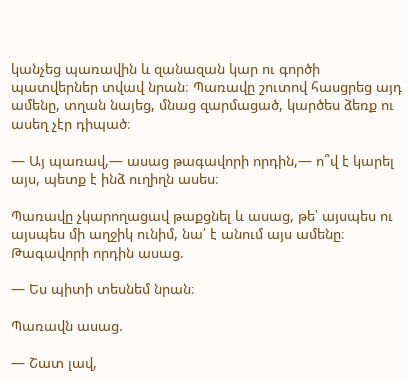կանչեց պառավին և զանազան կար ու գործի պատվերներ տվավ նրան։ Պառավը շուտով հասցրեց այդ ամենը, տղան նայեց, մնաց զարմացած, կարծես ձեռք ու ասեղ չէր դիպած։

― Այ պառավ,― ասաց թագավորի որդին,― ո՞վ է կարել այս, պետք է ինձ ուղիղն ասես։

Պառավը չկարողացավ թաքցնել և ասաց, թե՝ այսպես ու այսպես մի աղջիկ ունիմ, նա՛ է անում այս ամենը։ Թագավորի որդին ասաց.

― Ես պիտի տեսնեմ նրան։

Պառավն ասաց.

― Շատ լավ,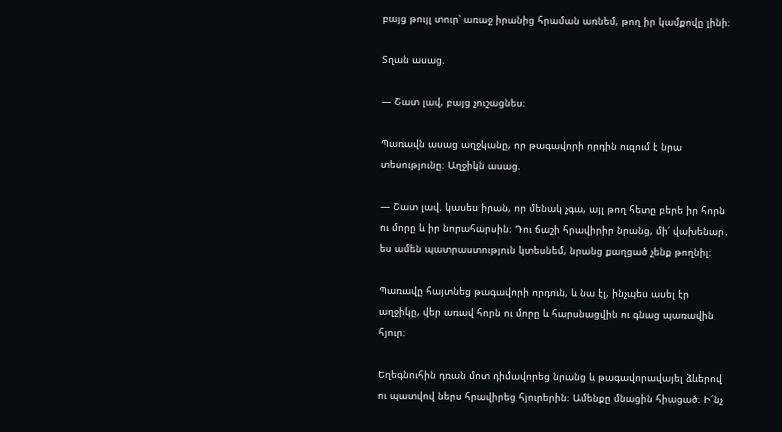բայց թույլ տուր՝ առաջ իրանից հրաման առնեմ, թող իր կամքովը լինի։

Տղան ասաց.

― Շատ լավ, բայց չուշացնես։

Պառավն ասաց աղջկանը, որ թագավորի որդին ուզում է նրա տեսությունը։ Աղջիկն ասաց.

― Շատ լավ. կասես իրան, որ մենակ չգա, այլ թող հետը բերե իր հորն ու մորը և իր նորահարսին։ Դու ճաշի հրավիրիր նրանց, մի՛ վախենար․ ես ամեն պատրաստություն կտեսնեմ, նրանց քաղցած չենք թողնիլ։

Պառավը հայտնեց թագավորի որդուն, և նա էլ, ինչպես ասել էր աղջիկը, վեր առավ հորն ու մորը և հարսնացվին ու գնաց պառավին հյուր։

Եղեգնուհին դռան մոտ դիմավորեց նրանց և թագավորավայել ձևերով ու պատվով ներս հրավիրեց հյուրերին։ Ամենքը մնացին հիացած։ Ի՜նչ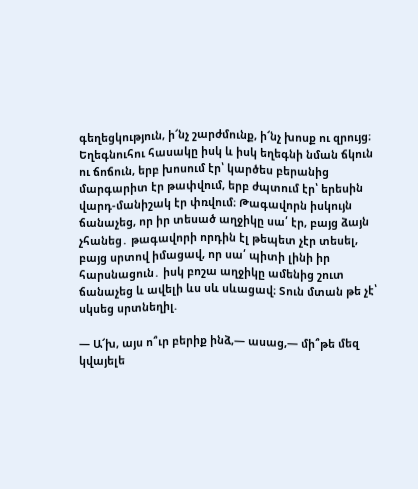գեղեցկություն, ի՜նչ շարժմունք, ի՜նչ խոսք ու զրույց։ Եղեգնուհու հասակը իսկ և իսկ եղեգնի նման ճկուն ու ճոճուն, երբ խոսում էր՝ կարծես բերանից մարգարիտ էր թափվում, երբ ժպտում էր՝ երեսին վարդ-մանիշակ էր փռվում։ Թագավորն իսկույն ճանաչեց, որ իր տեսած աղջիկը սա՛ էր, բայց ձայն չհանեց․ թագավորի որդին էլ թեպետ չէր տեսել, բայց սրտով իմացավ, որ սա՛ պիտի լինի իր հարսնացուն․ իսկ բոշա աղջիկը ամենից շուտ ճանաչեց և ավելի ևս սև սևացավ։ Տուն մտան թե չէ՝ սկսեց սրտնեղիլ.

― Ա՜խ, այս ո՞ւր բերիք ինձ,― ասաց,― մի՞թե մեզ կվայելե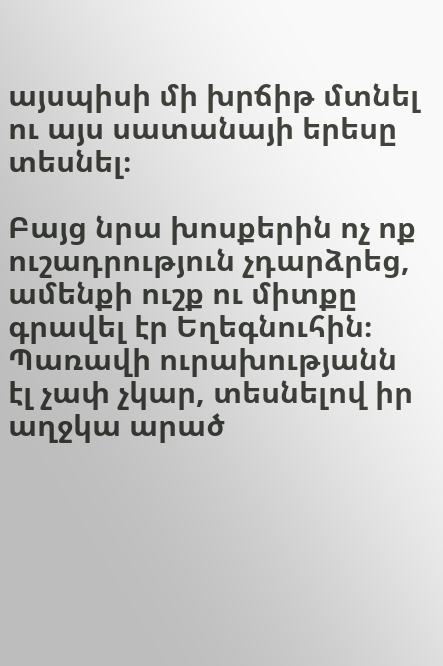այսպիսի մի խրճիթ մտնել ու այս սատանայի երեսը տեսնել։

Բայց նրա խոսքերին ոչ ոք ուշադրություն չդարձրեց, ամենքի ուշք ու միտքը գրավել էր Եղեգնուհին։ Պառավի ուրախությանն էլ չափ չկար, տեսնելով իր աղջկա արած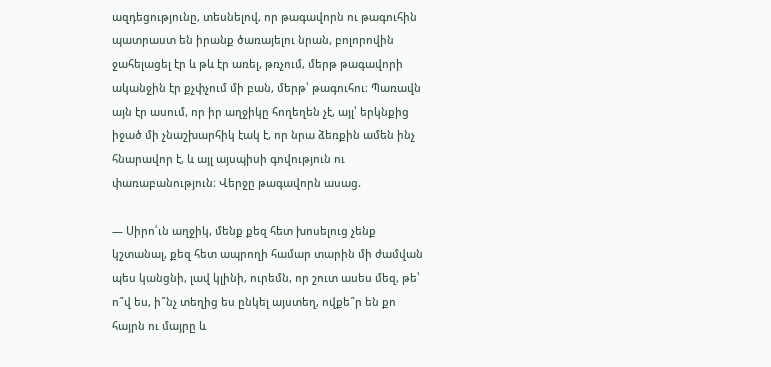ազդեցությունը, տեսնելով, որ թագավորն ու թագուհին պատրաստ են իրանք ծառայելու նրան, բոլորովին ջահելացել էր և թև էր առել, թռչում, մերթ թագավորի ականջին էր քչփչում մի բան, մերթ՝ թագուհու։ Պառավն այն էր ասում, որ իր աղջիկը հողեղեն չէ, այլ՝ երկնքից իջած մի չնաշխարհիկ էակ է, որ նրա ձեռքին ամեն ինչ հնարավոր է, և այլ այսպիսի գովություն ու փառաբանություն։ Վերջը թագավորն ասաց.

― Սիրո՛ւն աղջիկ, մենք քեզ հետ խոսելուց չենք կշտանալ, քեզ հետ ապրողի համար տարին մի ժամվան պես կանցնի, լավ կլինի, ուրեմն, որ շուտ ասես մեզ, թե՝ ո՞վ ես, ի՞նչ տեղից ես ընկել այստեղ, ովքե՞ր են քո հայրն ու մայրը և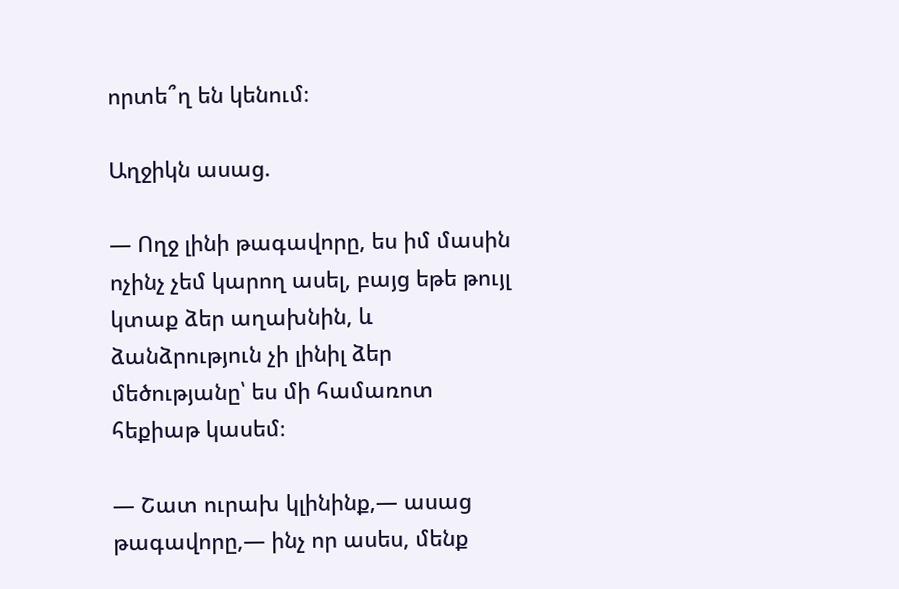որտե՞ղ են կենում։

Աղջիկն ասաց.

― Ողջ լինի թագավորը, ես իմ մասին ոչինչ չեմ կարող ասել, բայց եթե թույլ կտաք ձեր աղախնին, և ձանձրություն չի լինիլ ձեր մեծությանը՝ ես մի համառոտ հեքիաթ կասեմ։

― Շատ ուրախ կլինինք,― ասաց թագավորը,― ինչ որ ասես, մենք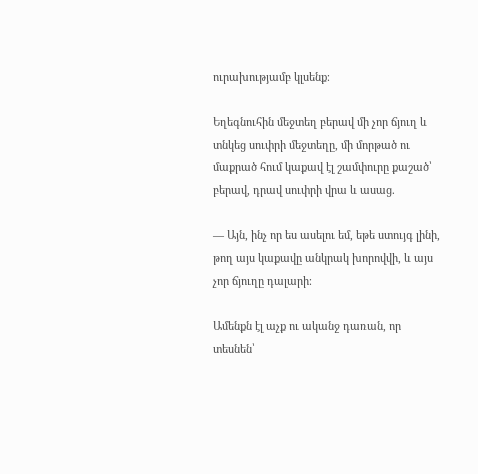ուրախությամբ կլսենք։

Եղեգնուհին մեջտեղ բերավ մի չոր ճյուղ և տնկեց սուփրի մեջտեղը, մի մորթած ու մաքրած հում կաքավ էլ շամփուրը քաշած՝ բերավ, դրավ սուփրի վրա և ասաց.

― Այն, ինչ որ ես ասելու եմ, եթե ստույգ լինի, թող այս կաքավը անկրակ խորովվի, և այս չոր ճյուղը դալարի։

Ամենքն էլ աչք ու ականջ դառան, որ տեսնեն՝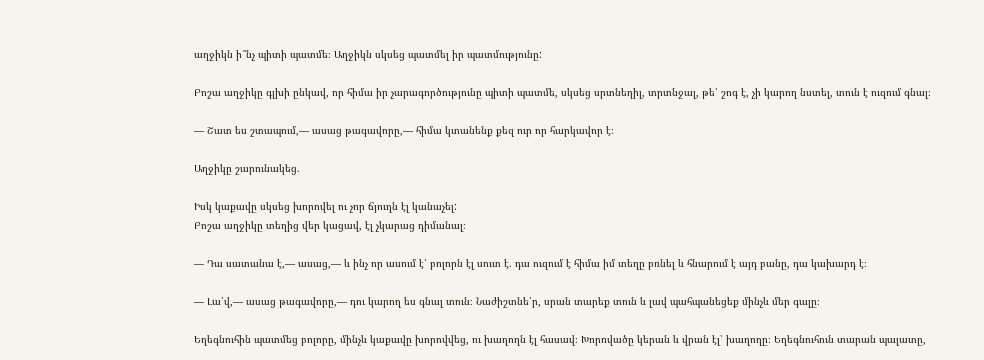աղջիկն ի՞նչ պիտի պատմե։ Աղջիկն սկսեց պատմել իր պատմությունը:

Բոշա աղջիկը գլխի ընկավ, որ հիմա իր չարագործությունը պիտի պատմե, սկսեց սրտնեղիլ, տրտնջալ, թե՝ շոգ է, չի կարող նստել, տուն է ուզում գնալ։

― Շատ ես շտապում,― ասաց թագավորը,― հիմա կտանենք քեզ ուր որ հարկավոր է։

Աղջիկը շարունակեց.

Իսկ կաքավը սկսեց խորովել ու չոր ճյուղն էլ կանաչել:
Բոշա աղջիկը տեղից վեր կացավ, էլ չկարաց դիմանալ։

― Դա սատանա է,― ասաց,― և ինչ որ ասում է՝ բոլորն էլ սուտ է. դա ուզում է հիմա իմ տեղը բռնել և հնարում է այդ բանը, դա կախարդ է։

― Լա՛վ,― ասաց թագավորը,― դու կարող ես գնալ տուն։ Նաժիշտնե՛ր, սրան տարեք տուն և լավ պահպանեցեք մինչև մեր գալը։

Եղեգնուհին պատմեց բոլորը, մինչև կաքավը խորովվեց, ու խաղողն էլ հասավ։ Խորովածը կերան և վրան էլ՝ խաղողը։ Եղեգնուհուն տարան պալատը,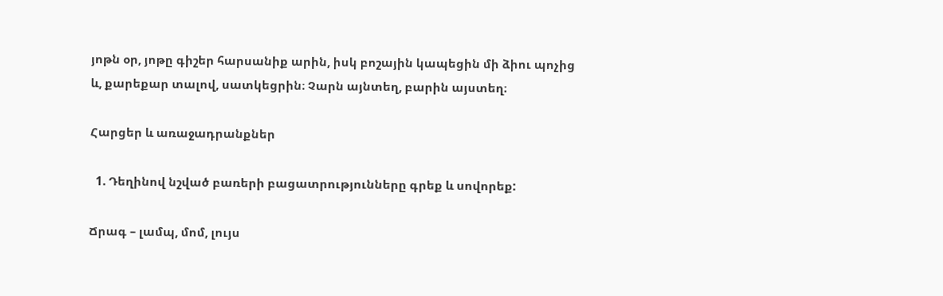յոթն օր, յոթը գիշեր հարսանիք արին, իսկ բոշային կապեցին մի ձիու պոչից և, քարեքար տալով, սատկեցրին։ Չարն այնտեղ, բարին այստեղ։

Հարցեր և առաջադրանքներ

  1. Դեղինով նշված բառերի բացատրությունները գրեք և սովորեք:

Ճրագ – լամպ, մոմ, լույս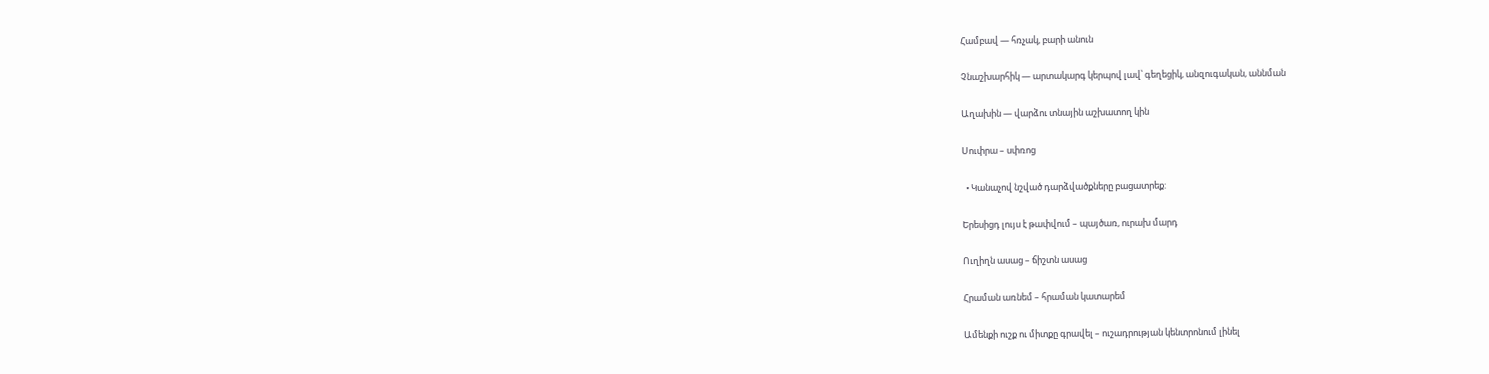Համբավ — հռչակ, բարի անուն

Չնաշխարհիկ — արտակարգ կերպով լավ՝ գեղեցիկ, անզուգական, աննման

Աղախին — վարձու տնային աշխատող կին

Սուփրա – սփռոց

  • Կանաչով նշված դարձվածքները բացատրեք:

Երեսիցդ լույս է թափվում – պայծառ, ուրախ մարդ

Ուղիղն ասաց – ճիշտն ասաց

Հրաման առնեմ – հրաման կատարեմ

Ամենքի ուշք ու միտքը գրավել – ուշադրության կենտրոնում լինել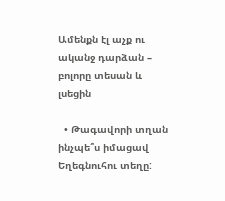Ամենքն էլ աչք ու ականջ դարձան – բոլորը տեսան և լսեցին

  • Թագավորի տղան ինչպե՞ս իմացավ Եղեգնուհու տեղը: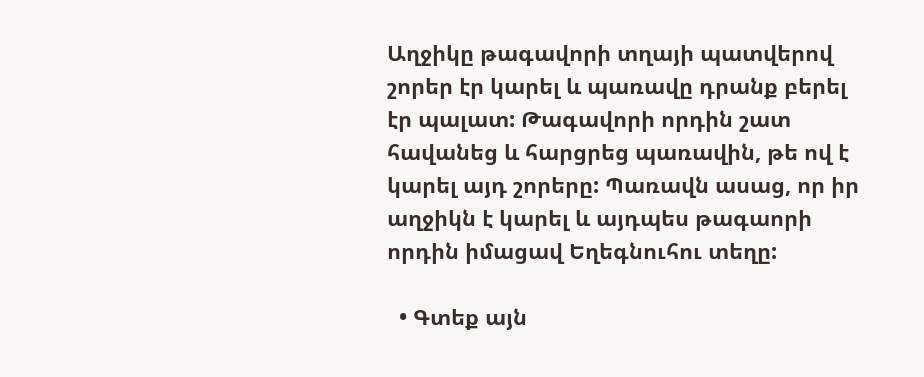Աղջիկը թագավորի տղայի պատվերով շորեր էր կարել և պառավը դրանք բերել էր պալատ: Թագավորի որդին շատ հավանեց և հարցրեց պառավին, թե ով է կարել այդ շորերը: Պառավն ասաց, որ իր աղջիկն է կարել և այդպես թագաորի որդին իմացավ Եղեգնուհու տեղը:

  • Գտեք այն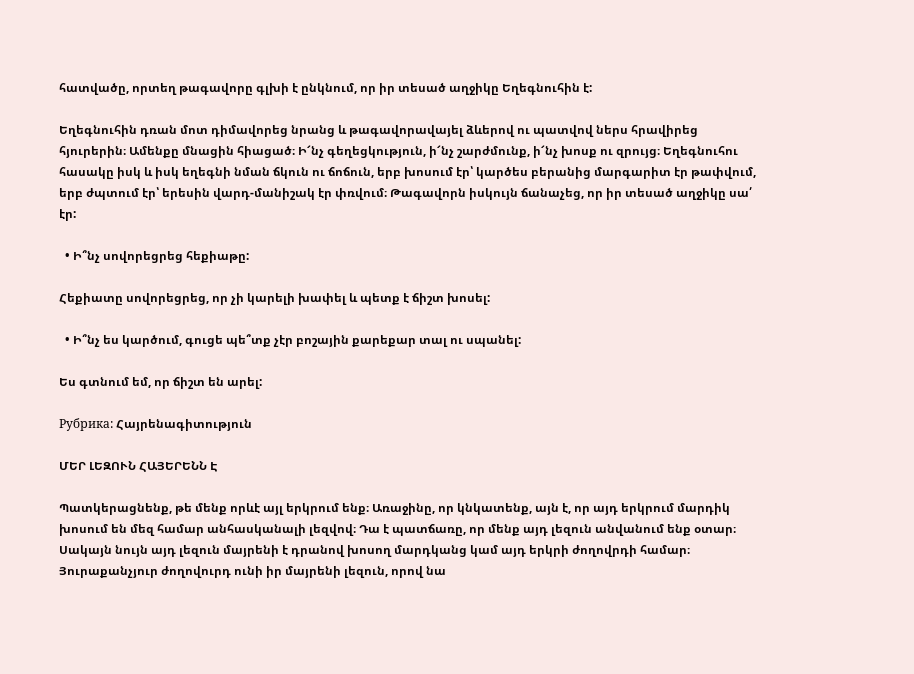հատվածը, որտեղ թագավորը գլխի է ընկնում, որ իր տեսած աղջիկը Եղեգնուհին է:

Եղեգնուհին դռան մոտ դիմավորեց նրանց և թագավորավայել ձևերով ու պատվով ներս հրավիրեց հյուրերին։ Ամենքը մնացին հիացած։ Ի՜նչ գեղեցկություն, ի՜նչ շարժմունք, ի՜նչ խոսք ու զրույց։ Եղեգնուհու հասակը իսկ և իսկ եղեգնի նման ճկուն ու ճոճուն, երբ խոսում էր՝ կարծես բերանից մարգարիտ էր թափվում, երբ ժպտում էր՝ երեսին վարդ-մանիշակ էր փռվում։ Թագավորն իսկույն ճանաչեց, որ իր տեսած աղջիկը սա՛ էր:

  • Ի՞նչ սովորեցրեց հեքիաթը:

Հեքիատը սովորեցրեց, որ չի կարելի խափել և պետք է ճիշտ խոսել:

  • Ի՞նչ ես կարծում, գուցե պե՞տք չէր բոշային քարեքար տալ ու սպանել:

Ես գտնում եմ, որ ճիշտ են արել:

Рубрика: Հայրենագիտություն

ՄԵՐ ԼԵԶՈՒՆ ՀԱՅԵՐԵՆՆ Է

Պատկերացնենք, թե մենք որևէ այլ երկրում ենք։ Առաջինը, որ կնկատենք, այն է, որ այդ երկրում մարդիկ խոսում են մեզ համար անհասկանալի լեզվով։ Դա է պատճառը, որ մենք այդ լեզուն անվանում ենք օտար։ Սակայն նույն այդ լեզուն մայրենի է դրանով խոսող մարդկանց կամ այդ երկրի ժողովրդի համար։ Յուրաքանչյուր ժողովուրդ ունի իր մայրենի լեզուն, որով նա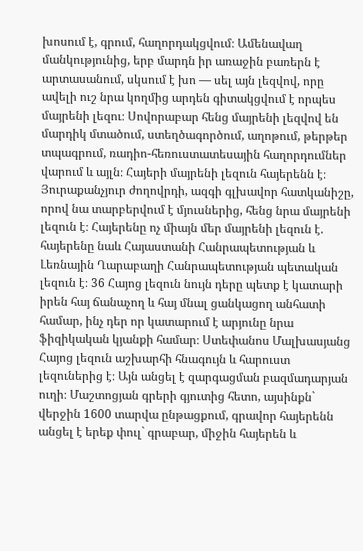խոսում է, գրում, հաղորդակցվում։ Ամենավաղ մանկությունից, երբ մարդն իր առաջին բառերն է արտասանում, սկսում է խո — սել այն լեզվով, որը ավելի ուշ նրա կողմից արդեն գիտակցվում է որպես մայրենի լեզու։ Սովորաբար հենց մայրենի լեզվով են մարդիկ մտածում, ստեղծագործում, աղոթում, թերթեր տպագրում, ռադիո-հեռուստատեսային հաղորդումներ վարում և այլն։ Հայերի մայրենի լեզուն հայերենն է։ Յուրաքանչյուր ժողովրդի, ազգի գլխավոր հատկանիշը, որով նա տարբերվում է մյուսներից, հենց նրա մայրենի լեզուն է։ Հայերենը ոչ միայն մեր մայրենի լեզուն է. հայերենը նաև Հայաստանի Հանրապետության և Լեռնային Ղարաբաղի Հանրապետության պետական լեզուն է։ 36 Հայոց լեզուն նույն դերը պետք է կատարի իրեն հայ ճանաչող և հայ մնալ ցանկացող անհատի համար, ինչ դեր որ կատարում է արյունը նրա ֆիզիկական կյանքի համար։ Ստեփանոս Մալխասյանց Հայոց լեզուն աշխարհի հնագույն և հարուստ լեզուներից է։ Այն անցել է զարգացման բազմադարյան ուղի։ Մաշտոցյան գրերի գյուտից հետո, այսինքն` վերջին 1600 տարվա ընթացքում, գրավոր հայերենն անցել է երեք փուլ` գրաբար, միջին հայերեն և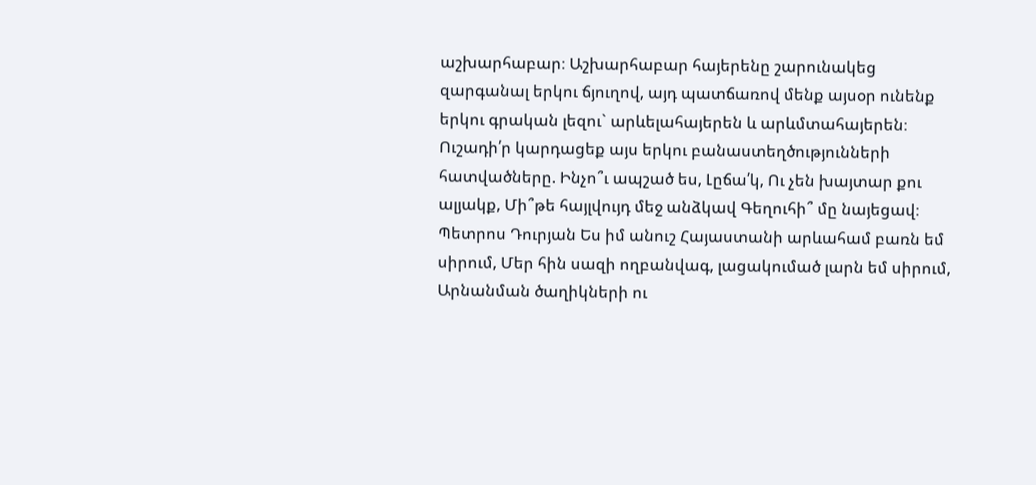աշխարհաբար։ Աշխարհաբար հայերենը շարունակեց զարգանալ երկու ճյուղով, այդ պատճառով մենք այսօր ունենք երկու գրական լեզու` արևելահայերեն և արևմտահայերեն։ Ուշադի՛ր կարդացեք այս երկու բանաստեղծությունների հատվածները. Ինչո՞ւ ապշած ես, Լըճա՛կ, Ու չեն խայտար քու ալյակք, Մի՞թե հայլվույդ մեջ անձկավ Գեղուհի՞ մը նայեցավ։ Պետրոս Դուրյան Ես իմ անուշ Հայաստանի արևահամ բառն եմ սիրում, Մեր հին սազի ողբանվագ, լացակումած լարն եմ սիրում, Արնանման ծաղիկների ու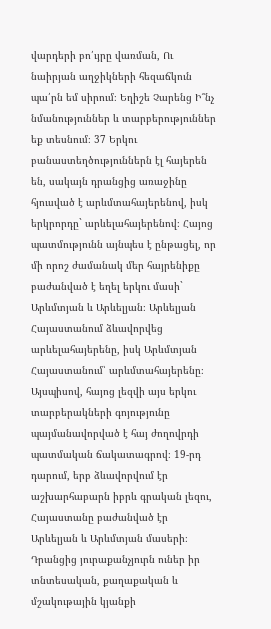վարդերի բո՛ւյրը վառման, Ու նաիրյան աղջիկների հեզաճկուն պա՛րն եմ սիրում։ Եղիշե Չարենց Ի՞նչ նմանություններ և տարբերություններ եք տեսնում։ 37 Երկու բանաստեղծություններն էլ հայերեն են, սակայն դրանցից առաջինը հյուսված է արևմտահայերենով, իսկ երկրորդը` արևելահայերենով։ Հայոց պատմությունն այնպես է ընթացել, որ մի որոշ ժամանակ մեր հայրենիքը բաժանված է եղել երկու մասի` Արևմտյան և Արևելյան։ Արևելյան Հայաստանում ձևավորվեց արևելահայերենը, իսկ Արևմտյան Հայաստանում՝ արևմտահայերենը։ Այսպիսով, հայոց լեզվի այս երկու տարբերակների գոյությունը պայմանավորված է հայ ժողովրդի պատմական ճակատագրով։ 19-րդ դարում, երբ ձևավորվում էր աշխարհաբարն իբրև գրական լեզու, Հայաստանը բաժանված էր Արևելյան և Արևմտյան մասերի։ Դրանցից յուրաքանչյուրն ուներ իր տնտեսական, քաղաքական և մշակութային կյանքի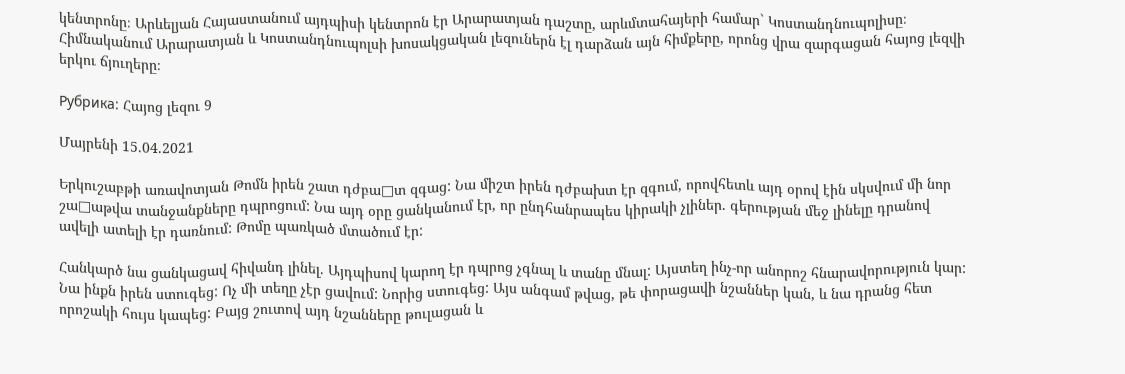կենտրոնը։ Արևելյան Հայաստանում այդպիսի կենտրոն էր Արարատյան դաշտը, արևմտահայերի համար` Կոստանդնուպոլիսը։ Հիմնականում Արարատյան և Կոստանդնուպոլսի խոսակցական լեզուներն էլ դարձան այն հիմքերը, որոնց վրա զարգացան հայոց լեզվի երկու ճյուղերը։

Рубрика: Հայոց լեզու 9

Մայրենի 15.04.2021

Երկուշաբթի առավոտյան Թոմն իրեն շատ դժբա□տ զգաց: Նա միշտ իրեն դժբախտ էր զգում, որովհետև այդ օրով էին սկսվում մի նոր շա□աթվա տանջանքները դպրոցում: Նա այդ օրը ցանկանում էր, որ ընդհանրապես կիրակի չլիներ. գերության մեջ լինելը դրանով ավելի ատելի էր դառնում: Թոմը պառկած մտածում էր:

Հանկարծ նա ցանկացավ հիվանդ լինել. Այդպիսով կարող էր դպրոց չգնալ և տանը մնալ: Այստեղ ինչ-որ անորոշ հնարավորություն կար: Նա ինքն իրեն ստուգեց: Ոչ մի տեղը չէր ցավում: Նորից ստուգեց: Այս անգամ թվաց, թե փորացավի նշաններ կան, և նա դրանց հետ որոշակի հույս կապեց: Բայց շուտով այդ նշանները թուլացան և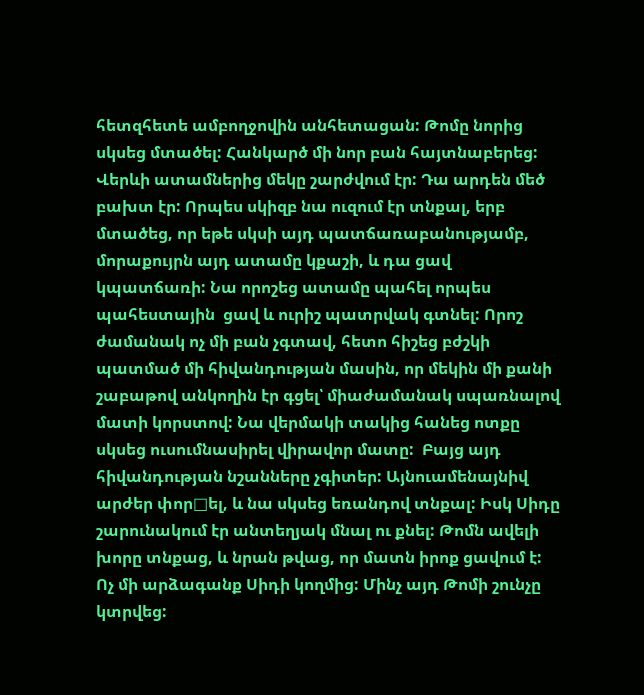հետզհետե ամբողջովին անհետացան: Թոմը նորից սկսեց մտածել: Հանկարծ մի նոր բան հայտնաբերեց: Վերևի ատամներից մեկը շարժվում էր: Դա արդեն մեծ բախտ էր: Որպես սկիզբ նա ուզում էր տնքալ, երբ մտածեց, որ եթե սկսի այդ պատճառաբանությամբ, մորաքույրն այդ ատամը կքաշի, և դա ցավ կպատճառի: Նա որոշեց ատամը պահել որպես պահեստային  ցավ և ուրիշ պատրվակ գտնել: Որոշ ժամանակ ոչ մի բան չգտավ, հետո հիշեց բժշկի պատմած մի հիվանդության մասին, որ մեկին մի քանի շաբաթով անկողին էր գցել՝ միաժամանակ սպառնալով մատի կորստով: Նա վերմակի տակից հանեց ոտքը սկսեց ուսումնասիրել վիրավոր մատը:  Բայց այդ հիվանդության նշանները չգիտեր: Այնուամենայնիվ արժեր փոր□ել, և նա սկսեց եռանդով տնքալ: Իսկ Սիդը շարունակում էր անտեղյակ մնալ ու քնել: Թոմն ավելի խորը տնքաց, և նրան թվաց, որ մատն իրոք ցավում է: Ոչ մի արձագանք Սիդի կողմից: Մինչ այդ Թոմի շունչը կտրվեց: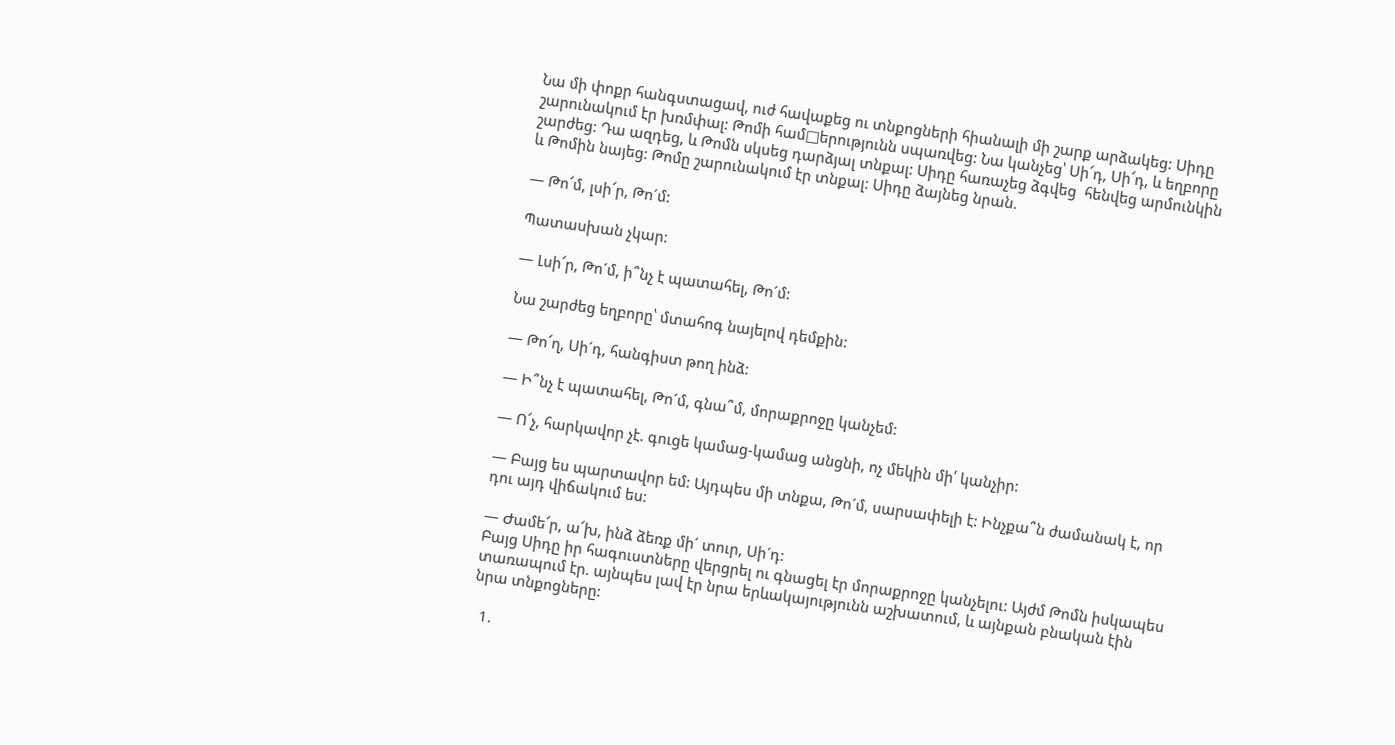Նա մի փոքր հանգստացավ, ուժ հավաքեց ու տնքոցների հիանալի մի շարք արձակեց: Սիդը շարունակում էր խռմփալ: Թոմի համ□երությունն սպառվեց: Նա կանչեց՝ Սի՜դ, Սի՜դ, և եղբորը շարժեց: Դա ազդեց, և Թոմն սկսեց դարձյալ տնքալ: Սիդը հառաչեց ձգվեց  հենվեց արմունկին և Թոմին նայեց: Թոմը շարունակում էր տնքալ: Սիդը ձայնեց նրան.

— Թո՜մ, լսի՜ր, Թո´մ:

Պատասխան չկար:

— Լսի՜ր, Թո´մ, ի՞նչ է պատահել, Թո´մ:

Նա շարժեց եղբորը՝ մտահոգ նայելով դեմքին:

— Թո՜ղ, Սի´դ, հանգիստ թող ինձ:

— Ի՞նչ է պատահել, Թո´մ, գնա՞մ, մորաքրոջը կանչեմ:

— Ո՜չ, հարկավոր չէ. գուցե կամաց-կամաց անցնի, ոչ մեկին մի՛ կանչիր:

— Բայց ես պարտավոր եմ: Այդպես մի տնքա, Թո´մ, սարսափելի է: Ինչքա՞ն ժամանակ է, որ դու այդ վիճակում ես:

— Ժամե՜ր, ա՜խ, ինձ ձեռք մի´ տուր, Սի´դ:
Բայց Սիդը իր հագուստները վերցրել ու գնացել էր մորաքրոջը կանչելու: Այժմ Թոմն իսկապես տառապում էր. այնպես լավ էր նրա երևակայությունն աշխատում, և այնքան բնական էին նրա տնքոցները:

  1.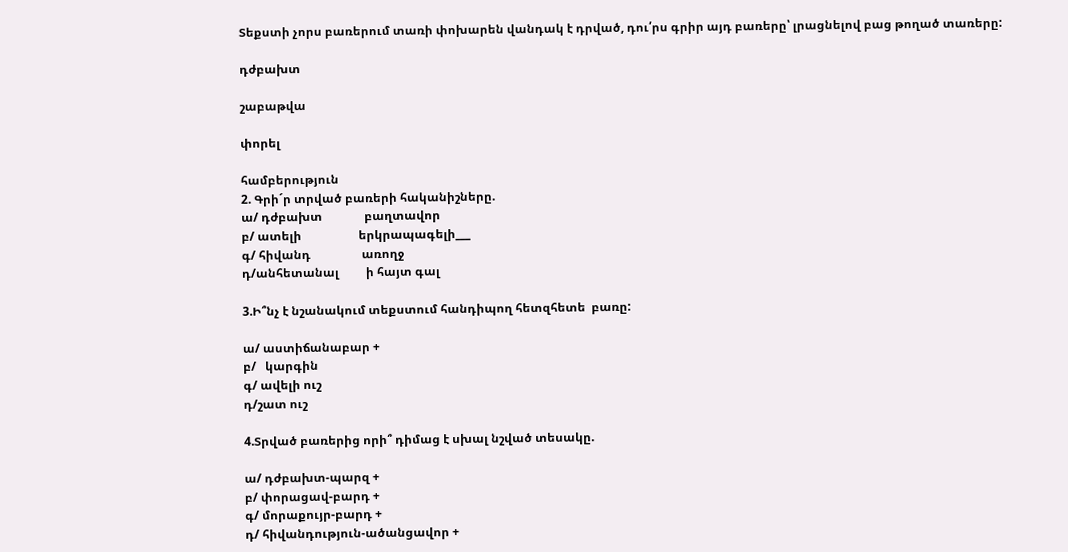Տեքստի չորս բառերում տառի փոխարեն վանդակ է դրված, դու՛րս գրիր այդ բառերը՝ լրացնելով բաց թողած տառերը:

դժբախտ

շաբաթվա

փորել

համբերություն
2. Գրի´ր տրված բառերի հականիշները.
ա/ դժբախտ              բաղտավոր
բ/ ատելի                   երկրապագելի___
գ/ հիվանդ                 առողջ
դ/անհետանալ         ի հայտ գալ

3.Ի՞նչ է նշանակում տեքստում հանդիպող հետզհետե  բառը:

ա/ աստիճանաբար +
բ/   կարգին
գ/ ավելի ուշ
դ/շատ ուշ

4.Տրված բառերից որի՞ դիմաց է սխալ նշված տեսակը.

ա/ դժբախտ-պարզ +
բ/ փորացավ-բարդ +
գ/ մորաքույր-բարդ +
դ/ հիվանդություն-ածանցավոր +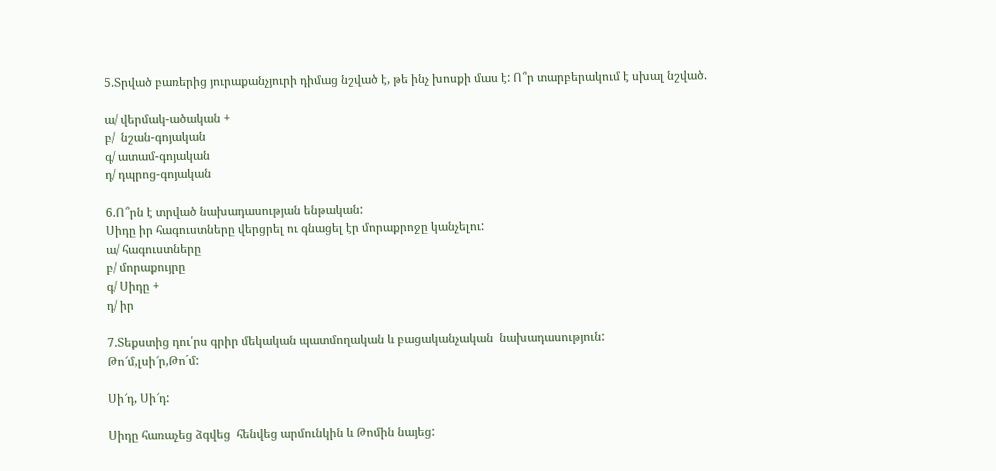5.Տրված բառերից յուրաքանչյուրի դիմաց նշված է, թե ինչ խոսքի մաս է: Ո՞ր տարբերակում է սխալ նշված.

ա/ վերմակ-ածական +
բ/  նշան-գոյական
գ/ ատամ-գոյական
դ/ դպրոց-գոյական

6.Ո՞րն է տրված նախադասության ենթական:
Սիդը իր հագուստները վերցրել ու գնացել էր մորաքրոջը կանչելու:
ա/ հագուստները
բ/ մորաքույրը
գ/ Սիդը +
դ/ իր

7.Տեքստից դու՛րս գրիր մեկական պատմողական և բացականչական  նախադասություն:
Թո՜մ,լսի՜ր,Թո´մ:

Սի՜դ, Սի՜դ:

Սիդը հառաչեց ձգվեց  հենվեց արմունկին և Թոմին նայեց: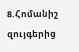8.Հոմանիշ զույգերից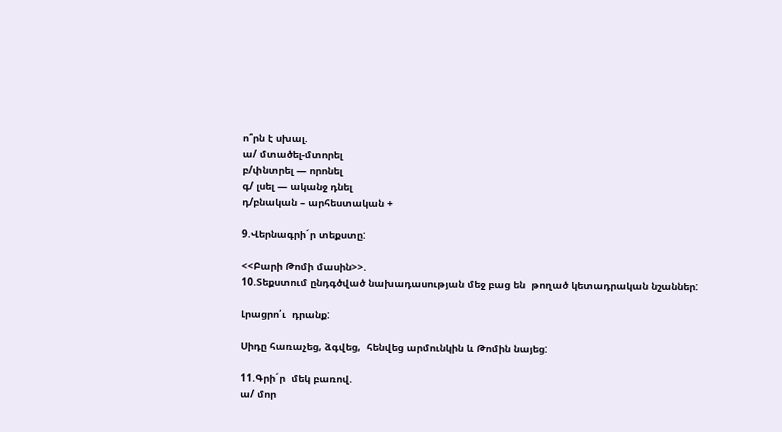ո՞րն է սխալ.
ա/ մտածել-մտորել
բ/փնտրել — որոնել
գ/ լսել — ականջ դնել
դ/բնական – արհեստական +

9.Վերնագրի´ր տեքստը:

<<Բարի Թոմի մասին>>.
10.Տեքստում ընդգծված նախադասության մեջ բաց են  թողած կետադրական նշաններ:

Լրացրո՛ւ  դրանք:

Սիդը հառաչեց, ձգվեց,  հենվեց արմունկին և Թոմին նայեց:

11.Գրի´ր  մեկ բառով.
ա/ մոր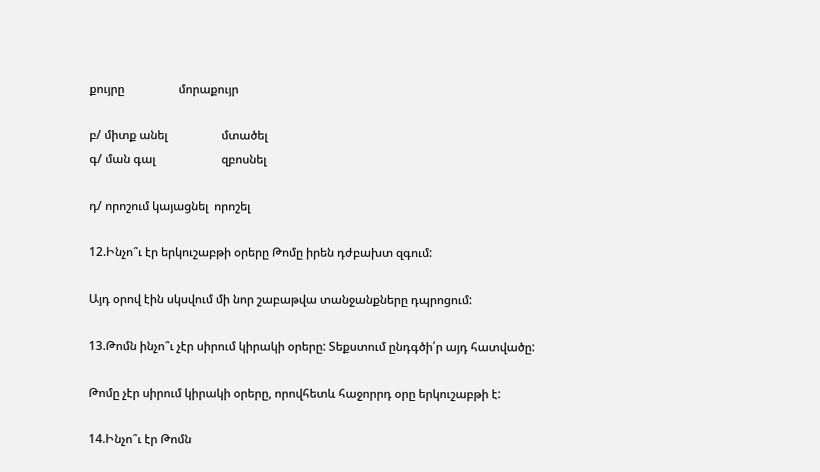քույրը                  մորաքույր

բ/ միտք անել                  մտածել
գ/ ման գալ                      զբոսնել

դ/ որոշում կայացնել  որոշել

12.Ինչո՞ւ էր երկուշաբթի օրերը Թոմը իրեն դժբախտ զգում:

Այդ օրով էին սկսվում մի նոր շաբաթվա տանջանքները դպրոցում:

13.Թոմն ինչո՞ւ չէր սիրում կիրակի օրերը: Տեքստում ընդգծի՛ր այդ հատվածը:

Թոմը չէր սիրում կիրակի օրերը, որովհետև հաջորրդ օրը երկուշաբթի է:

14.Ինչո՞ւ էր Թոմն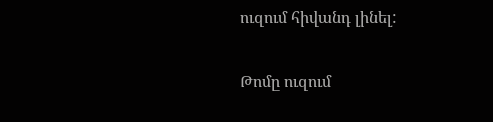ուզում հիվանդ լինել:

Թոմը ուզում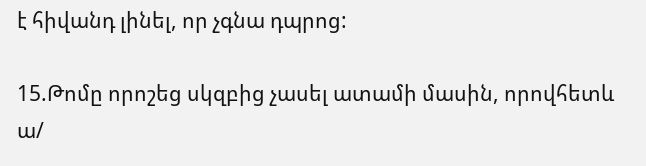է հիվանդ լինել, որ չգնա դպրոց:

15.Թոմը որոշեց սկզբից չասել ատամի մասին, որովհետև
ա/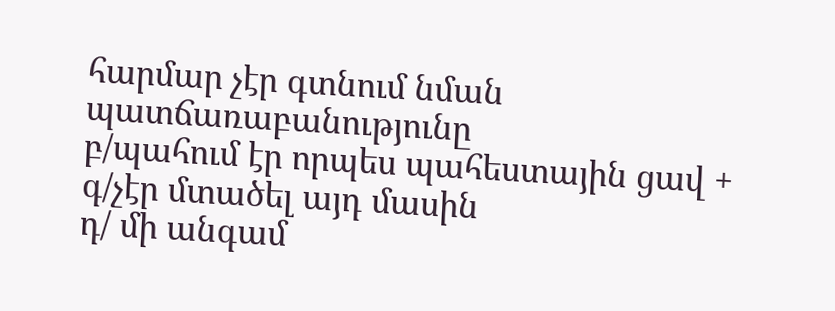հարմար չէր գտնում նման պատճառաբանությունը
բ/պահում էր որպես պահեստային ցավ +
գ/չէր մտածել այդ մասին
դ/ մի անգամ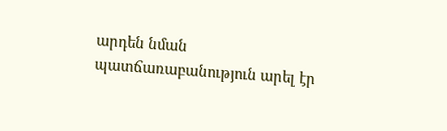արդեն նման պատճառաբանություն արել էր